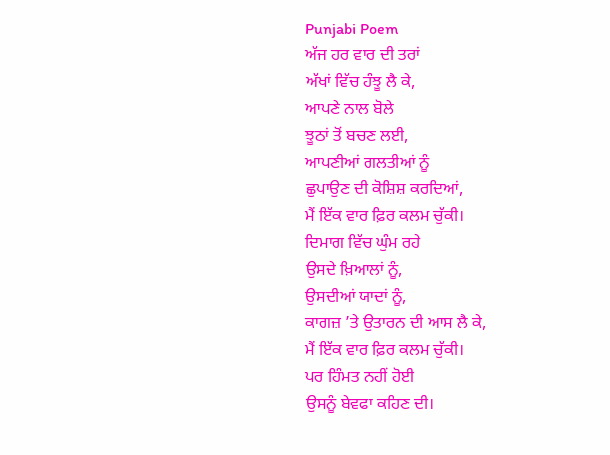Punjabi Poem
ਅੱਜ ਹਰ ਵਾਰ ਦੀ ਤਰਾਂ
ਅੱਖਾਂ ਵਿੱਚ ਹੰਝੂ ਲੈ ਕੇ,
ਆਪਣੇ ਨਾਲ ਬੋਲੇ
ਝੂਠਾਂ ਤੋਂ ਬਚਣ ਲਈ,
ਆਪਣੀਆਂ ਗਲਤੀਆਂ ਨੂੰ
ਛੁਪਾਉਣ ਦੀ ਕੋਸ਼ਿਸ਼ ਕਰਦਿਆਂ,
ਮੈਂ ਇੱਕ ਵਾਰ ਫ਼ਿਰ ਕਲਮ ਚੁੱਕੀ।
ਦਿਮਾਗ ਵਿੱਚ ਘੁੰਮ ਰਹੇ
ਉਸਦੇ ਖ਼ਿਆਲਾਂ ਨੂੰ,
ਉਸਦੀਆਂ ਯਾਦਾਂ ਨੂੰ,
ਕਾਗਜ਼ ’ਤੇ ਉਤਾਰਨ ਦੀ ਆਸ ਲੈ ਕੇ,
ਮੈਂ ਇੱਕ ਵਾਰ ਫ਼ਿਰ ਕਲਮ ਚੁੱਕੀ।
ਪਰ ਹਿੰਮਤ ਨਹੀਂ ਹੋਈ
ਉਸਨੂੰ ਬੇਵਫਾ ਕਹਿਣ ਦੀ।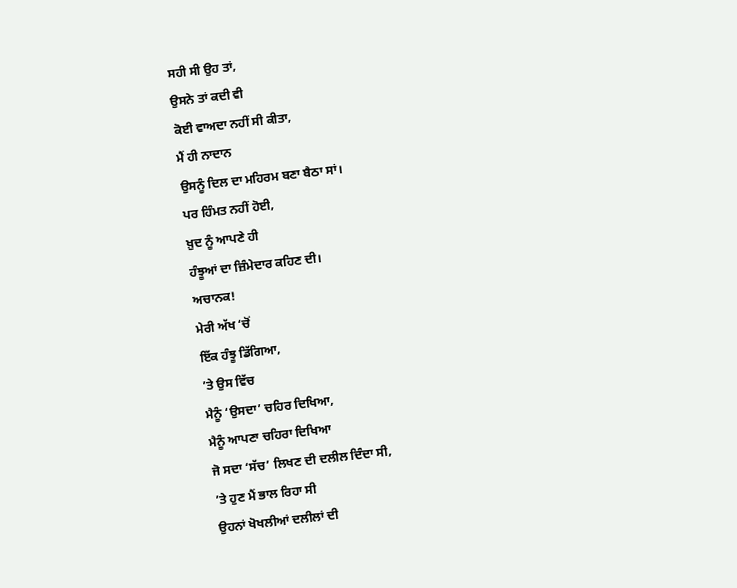ਸਹੀ ਸੀ ਉਹ ਤਾਂ,
ਉਸਨੇ ਤਾਂ ਕਦੀ ਵੀ
ਕੋਈ ਵਾਅਦਾ ਨਹੀਂ ਸੀ ਕੀਤਾ,
ਮੈਂ ਹੀ ਨਾਦਾਨ
ਉਸਨੂੰ ਦਿਲ ਦਾ ਮਹਿਰਮ ਬਣਾ ਬੈਠਾ ਸਾਂ।
ਪਰ ਹਿੰਮਤ ਨਹੀਂ ਹੋਈ,
ਖ਼ੁਦ ਨੂੰ ਆਪਣੇ ਹੀ
ਹੰਝੂਆਂ ਦਾ ਜ਼ਿੰਮੇਦਾਰ ਕਹਿਣ ਦੀ।
ਅਚਾਨਕ!
ਮੇਰੀ ਅੱਖ ‘ਚੋਂ
ਇੱਕ ਹੰਝੂ ਡਿੱਗਿਆ,
’ਤੇ ਉਸ ਵਿੱਚ
ਮੈਨੂੰ ‘ਉਸਦਾ’ ਚਹਿਰ ਦਿਖਿਆ,
ਮੈਨੂੰ ਆਪਣਾ ਚਹਿਰਾ ਦਿਖਿਆ
ਜੋ ਸਦਾ ‘ਸੱਚ’ ਲਿਖਣ ਦੀ ਦਲੀਲ ਦਿੰਦਾ ਸੀ,
’ਤੇ ਹੁਣ ਮੈਂ ਭਾਲ ਰਿਹਾ ਸੀ
ਉਹਨਾਂ ਖੋਖਲੀਆਂ ਦਲੀਲਾਂ ਦੀ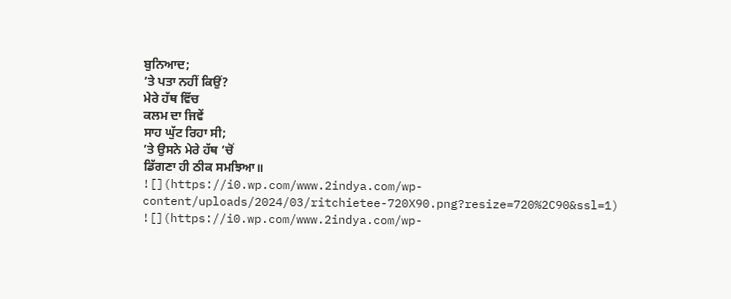ਬੁਨਿਆਦ;
’ਤੇ ਪਤਾ ਨਹੀਂ ਕਿਉਂ?
ਮੇਰੇ ਹੱਥ ਵਿੱਚ
ਕਲਮ ਦਾ ਜਿਵੇਂ
ਸਾਹ ਘੁੱਟ ਰਿਹਾ ਸੀ;
’ਤੇ ਉਸਨੇ ਮੇਰੇ ਹੱਥ ’ਚੋਂ
ਡਿੱਗਣਾ ਹੀ ਠੀਕ ਸਮਝਿਆ॥
![](https://i0.wp.com/www.2indya.com/wp-content/uploads/2024/03/ritchietee-720X90.png?resize=720%2C90&ssl=1)
![](https://i0.wp.com/www.2indya.com/wp-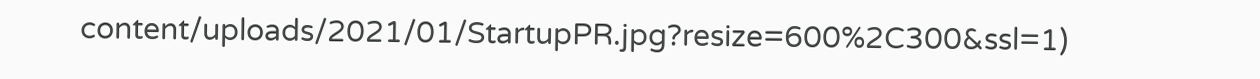content/uploads/2021/01/StartupPR.jpg?resize=600%2C300&ssl=1)